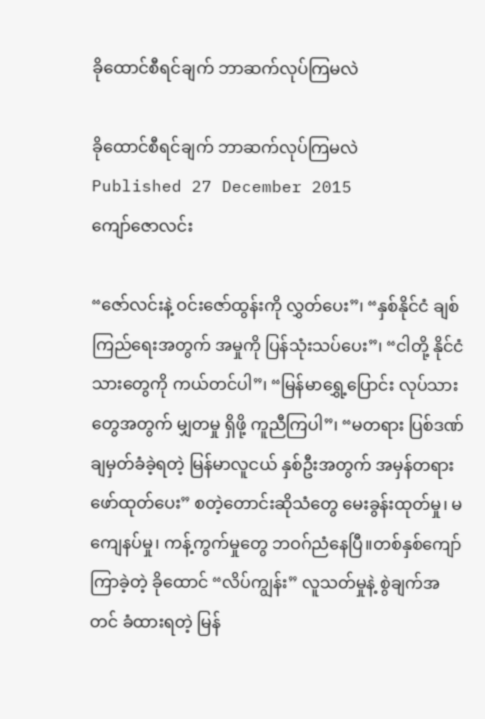ခိုထောင်စီရင်ချက် ဘာဆက်လုပ်ကြမလဲ

ခိုထောင်စီရင်ချက် ဘာဆက်လုပ်ကြမလဲ
Published 27 December 2015
ကျော်ဇောလင်း

“ဇော်လင်းနဲ့ ဝင်းဇော်ထွန်းကို လွှတ်ပေး”၊ “နှစ်နိုင်ငံ ချစ်ကြည်ရေးအတွက် အမှုကို ပြန်သုံးသပ်ပေး”၊ “ငါတို့ နိုင်ငံသားတွေကို ကယ်တင်ပါ”၊ “မြန်မာရွှေ့ပြောင်း လုပ်သားတွေအတွက် မျှတမှု ရှိဖို့ ကူညီကြပါ”၊ “မတရား ပြစ်ဒဏ် ချမှတ်ခံခဲ့ရတဲ့ မြန်မာလူငယ် နှစ်ဦးအတွက် အမှန်တရား ဖော်ထုတ်ပေး” စတဲ့တောင်းဆိုသံတွေ မေးခွန်းထုတ်မှု၊ မကျေနပ်မှု၊ ကန့်ကွက်မှုတွေ ဘဝဂ်ညံနေပြီ။တစ်နှစ်ကျော် ကြာခဲ့တဲ့ ခိုထောင် “လိပ်ကျွန်း” လူသတ်မှုနဲ့ စွဲချက်အတင် ခံထားရတဲ့ မြန်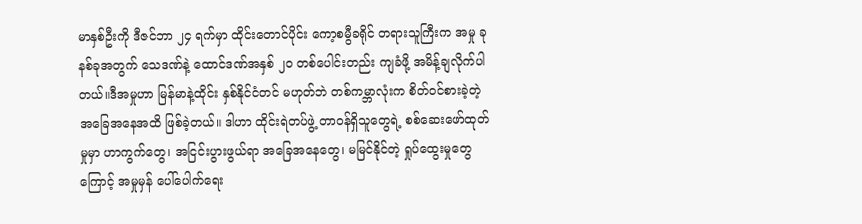မာနှစ်ဦးကို ဒီဇင်ဘာ ၂၄ ရက်မှာ ထိုင်းတောင်ပိုင်း ကော့စမွီခရိုင် တရားသူကြီးက အမှု ခုနစ်ခုအတွက် သေဒဏ်နဲ့ ထောင်ဒဏ်အနှစ် ၂၀ တစ်ပေါင်းတည်း ကျခံဖို့ အမိန့်ချလိုက်ပါတယ်။ဒီအမှုဟာ မြန်မာနဲ့ထိုင်း နှစ်နိုင်ငံတင် မဟုတ်ဘဲ တစ်ကမ္ဘာလုံးက စိတ်ဝင်စားခဲ့တဲ့ အခြေအနေအထိ ဖြစ်ခဲ့တယ်။ ဒါဟာ ထိုင်းရဲတပ်ဖွဲ့ တာဝန်ရှိသူတွေရဲ့ စစ်ဆေးဖော်ထုတ်မှုမှာ ဟာကွက်တွေ၊ အငြင်းပွားဖွယ်ရာ အခြေအနေတွေ၊ မမြင်နိုင်တဲ့ ရှုပ်ထွေးမှုတွေကြောင့် အမှုမှန် ပေါ်ပေါက်ရေး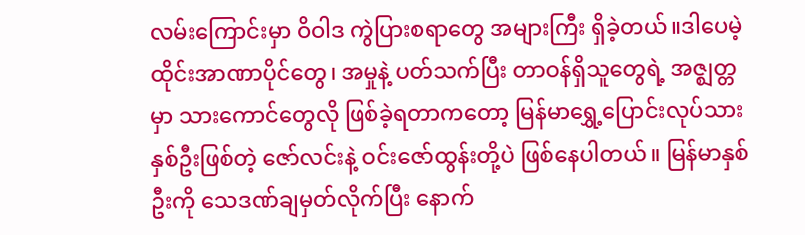လမ်းကြောင်းမှာ ဝိဝါဒ ကွဲပြားစရာတွေ အများကြီး ရှိခဲ့တယ်။ဒါပေမဲ့ ထိုင်းအာဏာပိုင်တွေ၊ အမှုနဲ့ ပတ်သက်ပြီး တာဝန်ရှိသူတွေရဲ့ အဇ္ဈတ္တမှာ သားကောင်တွေလို ဖြစ်ခဲ့ရတာကတော့ မြန်မာရွှေ့ပြောင်းလုပ်သား နှစ်ဦးဖြစ်တဲ့ ဇော်လင်းနဲ့ ဝင်းဇော်ထွန်းတို့ပဲ ဖြစ်နေပါတယ်။ မြန်မာနှစ်ဦးကို သေဒဏ်ချမှတ်လိုက်ပြီး နောက်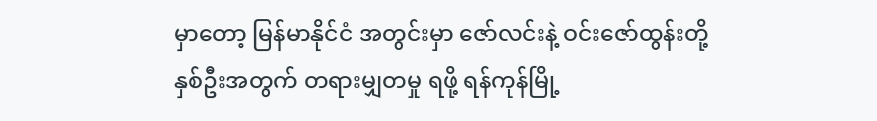မှာတော့ မြန်မာနိုင်ငံ အတွင်းမှာ ဇော်လင်းနဲ့ ဝင်းဇော်ထွန်းတို့ နှစ်ဦးအတွက် တရားမျှတမှု ရဖို့ ရန်ကုန်မြို့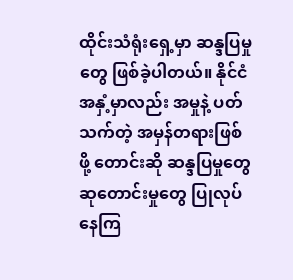ထိုင်းသံရုံးရှေ့မှာ ဆန္ဒပြမှုတွေ ဖြစ်ခဲ့ပါတယ်။ နိုင်ငံ အနှံ့မှာလည်း အမှုနဲ့ ပတ်သက်တဲ့ အမှန်တရားဖြစ်ဖို့ တောင်းဆို ဆန္ဒပြမှုတွေ ဆုတောင်းမှုတွေ ပြုလုပ်နေကြ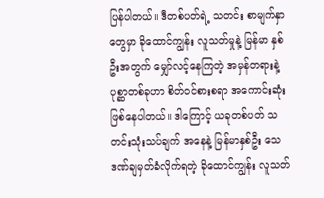ပြန်ပါတယ်။ ဒီတစ်ပတ်ရဲ့ သတင်း စာမျက်နှာတွေမှာ ခိုထောင်ကျွန်း လူသတ်မှုနဲ့ မြန်မာ နှစ်ဦးအတွက် မျှော်လင့်နေကြတဲ့ အမှန်တရားနဲ့ ပုစ္ဆာတစ်ခုဟာ စိတ်ဝင်စားစရာ အကောင်းဆုံး ဖြစ်နေပါတယ်။ ဒါကြောင့် ယခုတစ်ပတ် သတင်းသုံးသပ်ချက် အနေနဲ့ မြန်မာနှစ်ဦး သေဒဏ်ချမှတ်ခံလိုက်ရတဲ့ ခိုထောင်ကျွန်း လူသတ်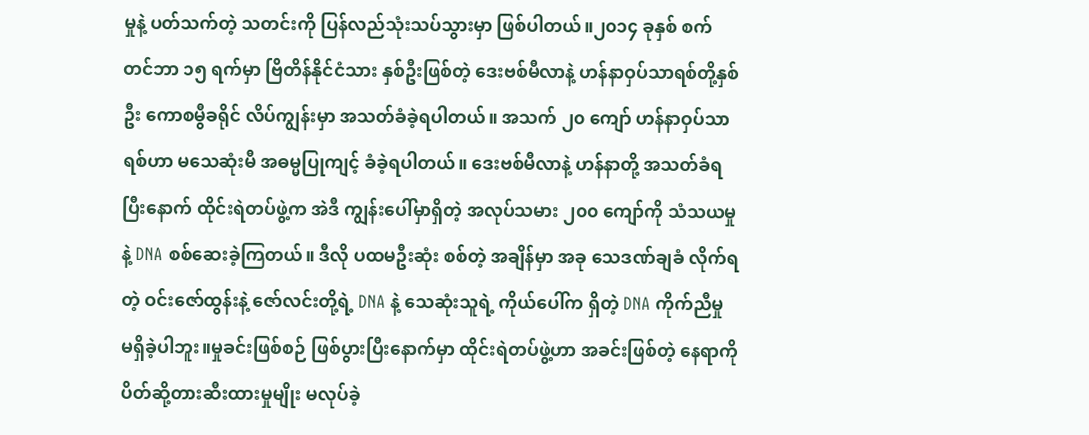မှုနဲ့ ပတ်သက်တဲ့ သတင်းကို ပြန်လည်သုံးသပ်သွားမှာ ဖြစ်ပါတယ်။၂၀၁၄ ခုနှစ် စက်တင်ဘာ ၁၅ ရက်မှာ ဗြိတိန်နိုင်ငံသား နှစ်ဦးဖြစ်တဲ့ ဒေးဗစ်မီလာနဲ့ ဟန်နာဝှပ်သာရစ်တို့နှစ်ဦး ကောစမွီခရိုင် လိပ်ကျွန်းမှာ အသတ်ခံခဲ့ရပါတယ်။ အသက် ၂၀ ကျော် ဟန်နာဝှပ်သာရစ်ဟာ မသေဆုံးမီ အဓမ္မပြုကျင့် ခံခဲ့ရပါတယ်။ ဒေးဗစ်မီလာနဲ့ ဟန်နာတို့ အသတ်ခံရပြီးနောက် ထိုင်းရဲတပ်ဖွဲ့က အဲဒီ ကျွန်းပေါ်မှာရှိတဲ့ အလုပ်သမား ၂၀၀ ကျော်ကို သံသယမှုနဲ့ DNA စစ်ဆေးခဲ့ကြတယ်။ ဒီလို ပထမဦးဆုံး စစ်တဲ့ အချိန်မှာ အခု သေဒဏ်ချခံ လိုက်ရတဲ့ ဝင်းဇော်ထွန်းနဲ့ ဇော်လင်းတို့ရဲ့ DNA နဲ့ သေဆုံးသူရဲ့ ကိုယ်ပေါ်က ရှိတဲ့ DNA ကိုက်ညီမှု မရှိခဲ့ပါဘူး။မှုခင်းဖြစ်စဉ် ဖြစ်ပွားပြီးနောက်မှာ ထိုင်းရဲတပ်ဖွဲ့ဟာ အခင်းဖြစ်တဲ့ နေရာကို ပိတ်ဆို့တားဆီးထားမှုမျိုး မလုပ်ခဲ့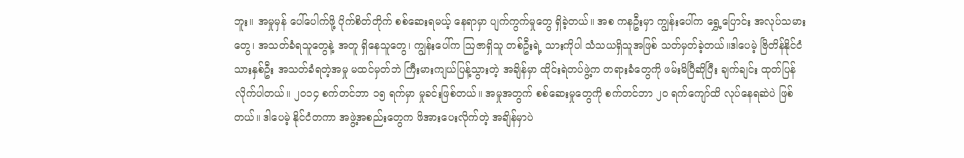ဘူး။ အမှုမှန် ပေါ်ပေါက်ဖို့ ပိုက်စိတ်တိုက် စစ်ဆေးရမယ့် နေရာမှာ ပျက်ကွက်မှုတွေ ရှိခဲ့တယ်။ အစ ကနဦးမှာ ကျွန်းပေါ်က ရွှေ့ပြောင်း အလုပ်သမားတွေ၊ အသတ်ခံရသူတွေနဲ့ အတူ ရှိနေသူတွေ၊ ကျွန်းပေါ်က သြဇာရှိသူ တစ်ဦးရဲ့ သားကိုပါ သံသယရှိသူအဖြစ် သတ်မှတ်ခဲ့တယ်။ဒါပေမဲ့ ဗြိတိန်နိုင်ငံသားနှစ်ဦး အသတ်ခံရတဲ့အမှု မထင်မှတ်ဘဲ ကြီးမားကျယ်ပြန့်သွားတဲ့ အချိန်မှာ ထိုင်းရဲတပ်ဖွဲ့က တရားခံတွေကို ဖမ်းမိပြီဆိုပြီး ချက်ချင်း ထုတ်ပြန်လိုက်ပါတယ်။ ၂၀၁၄ စက်တင်ဘာ ၁၅ ရက်မှာ မှုခင်းဖြစ်တယ်။ အမှုအတွက် စစ်ဆေးမှုတွေကို စက်တင်ဘာ ၂၀ ရက်ကျော်ထိ လုပ်နေရဆဲပဲ ဖြစ်တယ်။ ဒါပေမဲ့ နိုင်ငံတကာ အဖွဲ့အစည်းတွေက ဖိအားပေးလိုက်တဲ့ အချိန်မှာပဲ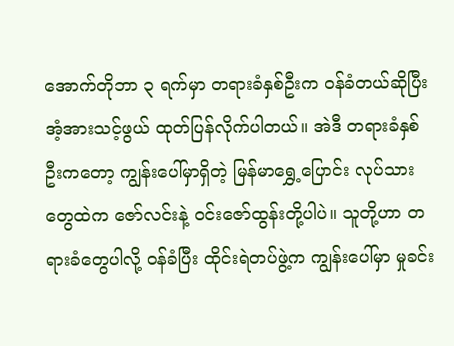အောက်တိုဘာ ၃ ရက်မှာ တရားခံနှစ်ဦးက ဝန်ခံတယ်ဆိုပြီး အံ့အားသင့်ဖွယ် ထုတ်ပြန်လိုက်ပါတယ်။ အဲဒီ တရားခံနှစ်ဦးကတော့ ကျွန်းပေါ်မှာရှိတဲ့ မြန်မာရွှေ့ပြောင်း လုပ်သားတွေထဲက ဇော်လင်းနဲ့ ဝင်းဇော်ထွန်းတို့ပါပဲ။ သူတို့ဟာ တရားခံတွေပါလို့ ဝန်ခံပြီး ထိုင်းရဲတပ်ဖွဲ့က ကျွန်းပေါ်မှာ မှုခင်း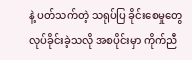နဲ့ ပတ်သက်တဲ့ သရုပ်ပြ ခိုင်းစေမှုတွေ လုပ်ခိုင်းခဲ့သလို အစပိုင်းမှာ ကိုက်ညီ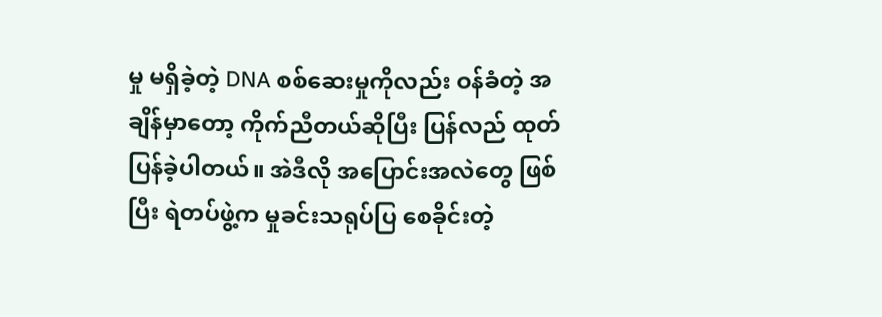မှု မရှိခဲ့တဲ့ DNA စစ်ဆေးမှုကိုလည်း ဝန်ခံတဲ့ အချိန်မှာတော့ ကိုက်ညီတယ်ဆိုပြီး ပြန်လည် ထုတ်ပြန်ခဲ့ပါတယ်။ အဲဒီလို အပြောင်းအလဲတွေ ဖြစ်ပြီး ရဲတပ်ဖွဲ့က မှုခင်းသရုပ်ပြ စေခိုင်းတဲ့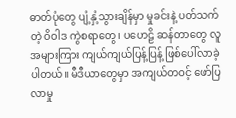ဓာတ်ပုံတွေ ပျံ့နှံ့သွားချိန်မှာ မှုခင်းနဲ့ ပတ်သက်တဲ့ ဝိဝါဒ ကွဲစရာတွေ၊ ပဟေဠိ ဆန်တာတွေ လူအများကြား ကျယ်ကျယ်ပြန့်ပြန့် ဖြစ်ပေါ်လာခဲ့ပါတယ်။ မီဒီယာတွေမှာ အကျယ်တဝင့် ဖော်ပြလာမှု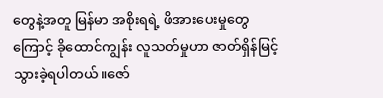တွေနဲ့အတူ မြန်မာ အစိုးရရဲ့ ဖိအားပေးမှုတွေကြောင့် ခိုထောင်ကျွန်း လူသတ်မှုဟာ ဇာတ်ရှိန်မြင့်သွားခဲ့ရပါတယ်။ဇော်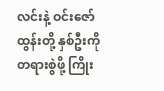လင်းနဲ့ ဝင်းဇော်ထွန်းတို့ နှစ်ဦးကို တရားစွဲဖို့ ကြိုး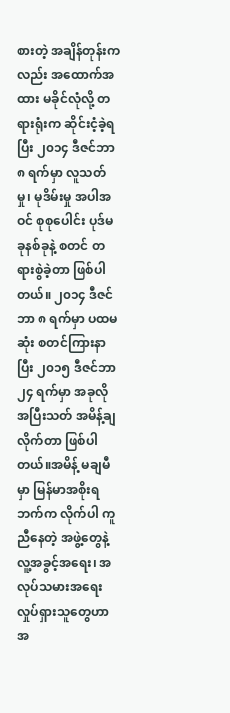စားတဲ့ အချိန်တုန်းကလည်း အထောက်အထား မခိုင်လုံလို့ တရားရုံးက ဆိုင်းငံ့ခဲ့ရပြီး ၂၀၁၄ ဒီဇင်ဘာ ၈ ရက်မှာ လူသတ်မှု၊ မုဒိမ်းမှု အပါအဝင် စုစုပေါင်း ပုဒ်မခုနစ်ခုနဲ့ စတင် တရားစွဲခဲ့တာ ဖြစ်ပါတယ်။ ၂၀၁၄ ဒီဇင်ဘာ ၈ ရက်မှာ ပထမဆုံး စတင်ကြားနာပြီး ၂၀၁၅ ဒီဇင်ဘာ ၂၄ ရက်မှာ အခုလို အပြီးသတ် အမိန့်ချလိုက်တာ ဖြစ်ပါတယ်။အမိန့် မချမီမှာ မြန်မာအစိုးရဘက်က လိုက်ပါ ကူညီနေတဲ့ အဖွဲ့တွေနဲ့ လူ့အခွင့်အရေး၊ အလုပ်သမားအရေး လှုပ်ရှားသူတွေဟာ အ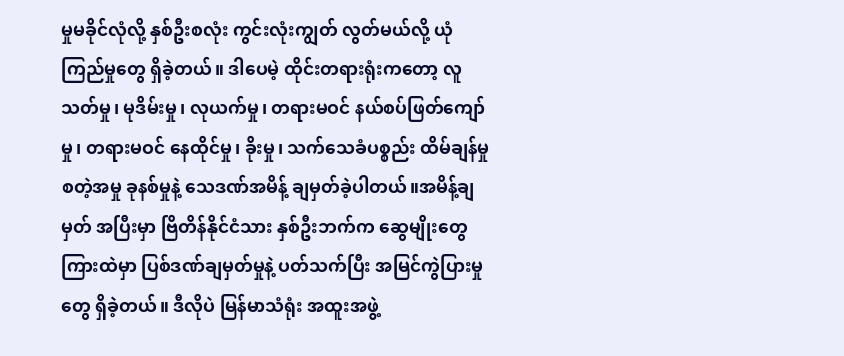မှုမခိုင်လုံလို့ နှစ်ဦးစလုံး ကွင်းလုံးကျွတ် လွတ်မယ်လို့ ယုံကြည်မှုတွေ ရှိခဲ့တယ်။ ဒါပေမဲ့ ထိုင်းတရားရုံးကတော့ လူသတ်မှု၊ မုဒိမ်းမှု၊ လုယက်မှု၊ တရားမဝင် နယ်စပ်ဖြတ်ကျော်မှု၊ တရားမဝင် နေထိုင်မှု၊ ခိုးမှု၊ သက်သေခံပစ္စည်း ထိမ်ချန်မှု စတဲ့အမှု ခုနစ်မှုနဲ့ သေဒဏ်အမိန့် ချမှတ်ခဲ့ပါတယ်။အမိန့်ချမှတ် အပြီးမှာ ဗြိတိန်နိုင်ငံသား နှစ်ဦးဘက်က ဆွေမျိုးတွေ ကြားထဲမှာ ပြစ်ဒဏ်ချမှတ်မှုနဲ့ ပတ်သက်ပြီး အမြင်ကွဲပြားမှုတွေ ရှိခဲ့တယ်။ ဒီလိုပဲ မြန်မာသံရုံး အထူးအဖွဲ့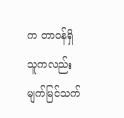က တာဝန်ရှိသူကလည်း မျက်မြင်သက်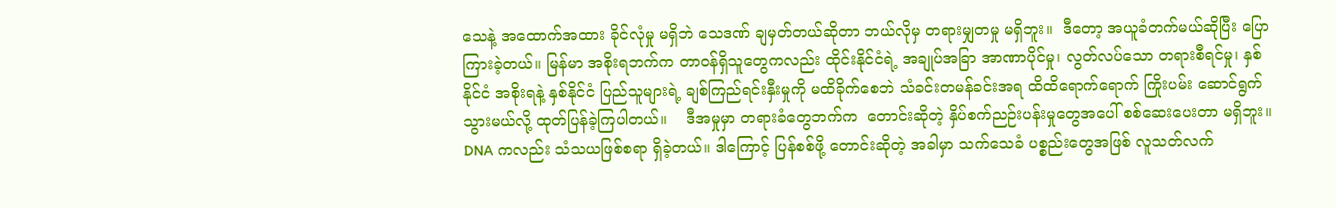သေနဲ့ အထောက်အထား ခိုင်လုံမှု မရှိဘဲ သေဒဏ် ချမှတ်တယ်ဆိုတာ ဘယ်လိုမှ တရားမျှတမှု မရှိဘူး။  ဒီတော့ အယူခံတက်မယ်ဆိုပြီး ပြောကြားခဲ့တယ်။ မြန်မာ အစိုးရဘက်က တာဝန်ရှိသူတွေကလည်း ထိုင်းနိုင်ငံရဲ့ အချုပ်အခြာ အာဏာပိုင်မှု၊ လွတ်လပ်သော တရားစီရင်မှု၊ နှစ်နိုင်ငံ အစိုးရနဲ့ နှစ်နိုင်ငံ ပြည်သူများရဲ့ ချစ်ကြည်ရင်းနှီးမှုကို မထိခိုက်စေဘဲ သံခင်းတမန်ခင်းအရ ထိထိရောက်ရောက် ကြိုးပမ်း ဆောင်ရွက်သွားမယ်လို့ ထုတ်ပြန်ခဲ့ကြပါတယ်။    ဒီအမှုမှာ တရားခံတွေဘက်က  တောင်းဆိုတဲ့ နှိပ်စက်ညဉ်းပန်းမှုတွေအပေါ် စစ်ဆေးပေးတာ မရှိဘူး။ DNA ကလည်း သံသယဖြစ်စရာ ရှိခဲ့တယ်။ ဒါကြောင့် ပြန်စစ်ဖို့ တောင်းဆိုတဲ့ အခါမှာ သက်သေခံ ပစ္စည်းတွေအဖြစ် လူသတ်လက်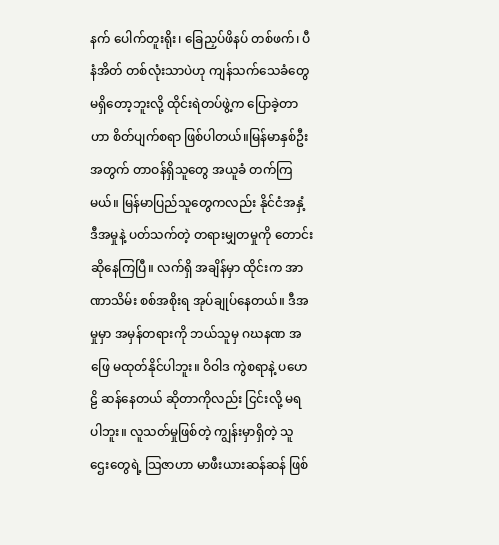နက် ပေါက်တူးရိုး၊ ခြေညှပ်ဖိနပ် တစ်ဖက်၊ ပီနံအိတ် တစ်လုံးသာပဲဟု ကျန်သက်သေခံတွေ မရှိတော့ဘူးလို့ ထိုင်းရဲတပ်ဖွဲ့က ပြောခဲ့တာဟာ စိတ်ပျက်စရာ ဖြစ်ပါတယ်။မြန်မာနှစ်ဦးအတွက် တာဝန်ရှိသူတွေ အယူခံ တက်ကြမယ်။ မြန်မာပြည်သူတွေကလည်း နိုင်ငံအနှံ့ ဒီအမှုနဲ့ ပတ်သက်တဲ့ တရားမျှတမှုကို တောင်းဆိုနေကြပြီ။ လက်ရှိ အချိန်မှာ ထိုင်းက အာဏာသိမ်း စစ်အစိုးရ အုပ်ချုပ်နေတယ်။ ဒီအမှုမှာ အမှန်တရားကို ဘယ်သူမှ ဂဃနဏ အဖြေ မထုတ်နိုင်ပါဘူး။ ဝိဝါဒ ကွဲစရာနဲ့ ပဟေဠိ ဆန်နေတယ် ဆိုတာကိုလည်း ငြင်းလို့ မရပါဘူး။ လူသတ်မှုဖြစ်တဲ့ ကျွန်းမှာရှိတဲ့ သူဌေးတွေရဲ့ သြဇာဟာ မာဖီးယားဆန်ဆန် ဖြစ်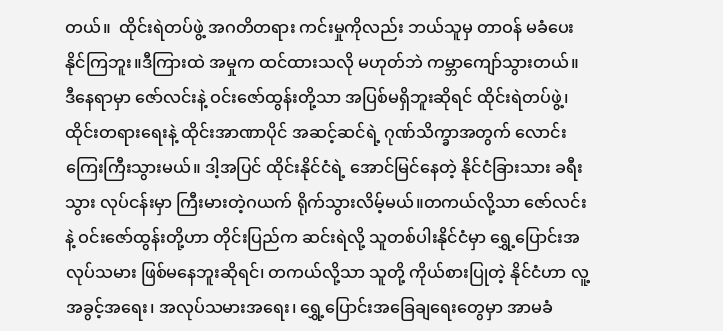တယ်။  ထိုင်းရဲတပ်ဖွဲ့ အဂတိတရား ကင်းမှုကိုလည်း ဘယ်သူမှ တာဝန် မခံပေးနိုင်ကြဘူး။ဒီကြားထဲ အမှုက ထင်ထားသလို မဟုတ်ဘဲ ကမ္ဘာကျော်သွားတယ်။ ဒီနေရာမှာ ဇော်လင်းနဲ့ ဝင်းဇော်ထွန်းတို့သာ အပြစ်မရှိဘူးဆိုရင် ထိုင်းရဲတပ်ဖွဲ့၊ ထိုင်းတရားရေးနဲ့ ထိုင်းအာဏာပိုင် အဆင့်ဆင်ရဲ့ ဂုဏ်သိက္ခာအတွက် လောင်းကြေးကြီးသွားမယ်။ ဒါ့အပြင် ထိုင်းနိုင်ငံရဲ့ အောင်မြင်နေတဲ့ နိုင်ငံခြားသား ခရီးသွား လုပ်ငန်းမှာ ကြီးမားတဲ့ဂယက် ရိုက်သွားလိမ့်မယ်။တကယ်လို့သာ ဇော်လင်းနဲ့ ဝင်းဇော်ထွန်းတို့ဟာ တိုင်းပြည်က ဆင်းရဲလို့ သူတစ်ပါးနိုင်ငံမှာ ရွှေ့ပြောင်းအလုပ်သမား ဖြစ်မနေဘူးဆိုရင်၊ တကယ်လို့သာ သူတို့ ကိုယ်စားပြုတဲ့ နိုင်ငံဟာ လူ့အခွင့်အရေး၊ အလုပ်သမားအရေး၊ ရွှေ့ပြောင်းအခြေချရေးတွေမှာ အာမခံ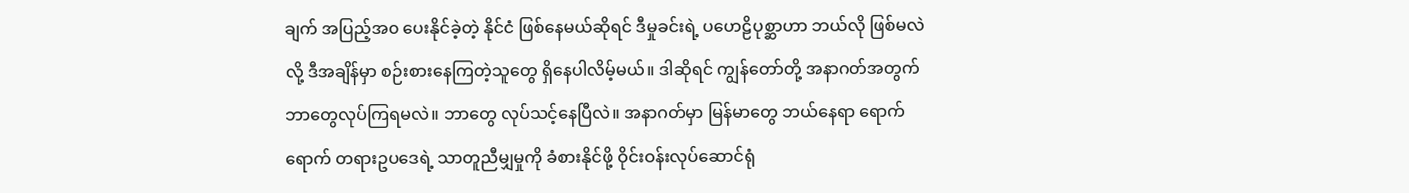ချက် အပြည့်အ၀ ပေးနိုင်ခဲ့တဲ့ နိုင်ငံ ဖြစ်နေမယ်ဆိုရင် ဒီမှုခင်းရဲ့ ပဟေဠိပုစ္ဆာဟာ ဘယ်လို ဖြစ်မလဲလို့ ဒီအချိန်မှာ စဉ်းစားနေကြတဲ့သူတွေ ရှိနေပါလိမ့်မယ်။ ဒါဆိုရင် ကျွန်တော်တို့ အနာဂတ်အတွက် ဘာတွေလုပ်ကြရမလဲ။ ဘာတွေ လုပ်သင့်နေပြီလဲ။ အနာဂတ်မှာ မြန်မာတွေ ဘယ်နေရာ ရောက်ရောက် တရားဥပဒေရဲ့ သာတူညီမျှမှုကို ခံစားနိုင်ဖို့ ဝိုင်းဝန်းလုပ်ဆောင်ရုံ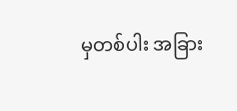မှတစ်ပါး အခြား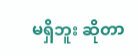မရှိဘူး ဆိုတာ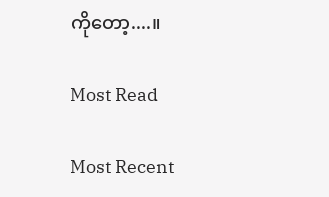ကိုတော့....။

Most Read

Most Recent